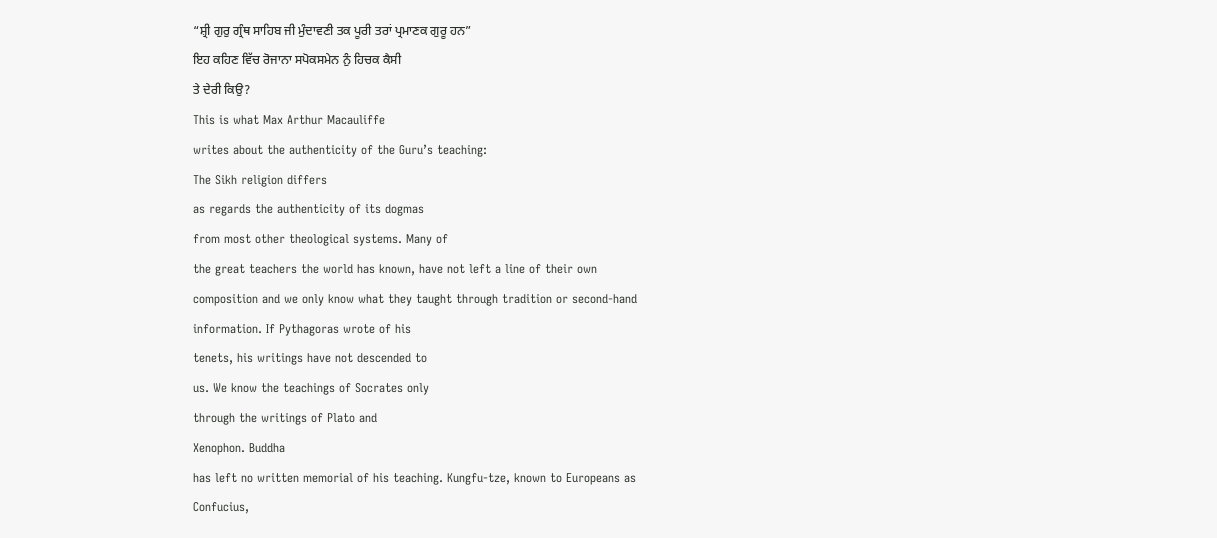“ਸ਼੍ਰੀ ਗੁਰੁ ਗ੍ਰੰਥ ਸਾਹਿਬ ਜੀ ਮੁੰਦਾਵਣੀ ਤਕ ਪੂਰੀ ਤਰਾਂ ਪ੍ਰਮਾਣਕ ਗੁਰੂ ਹਨ”
ਇਹ ਕਹਿਣ ਵਿੱਚ ਰੋਜਾਨਾ ਸਪੋਕਸਮੇਨ ਨੁੰ ਹਿਚਕ ਕੈਸੀ
ਤੇ ਦੇਰੀ ਕਿਉ?
This is what Max Arthur Macauliffe
writes about the authenticity of the Guru’s teaching:
The Sikh religion differs
as regards the authenticity of its dogmas
from most other theological systems. Many of
the great teachers the world has known, have not left a line of their own
composition and we only know what they taught through tradition or second-hand
information. If Pythagoras wrote of his
tenets, his writings have not descended to
us. We know the teachings of Socrates only
through the writings of Plato and
Xenophon. Buddha
has left no written memorial of his teaching. Kungfu-tze, known to Europeans as
Confucius,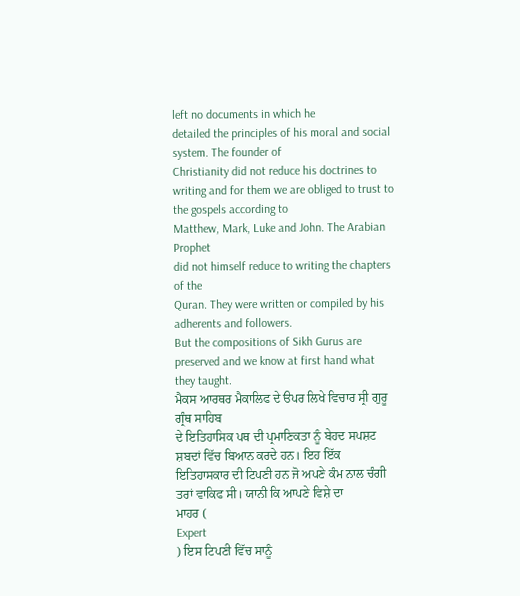left no documents in which he
detailed the principles of his moral and social system. The founder of
Christianity did not reduce his doctrines to
writing and for them we are obliged to trust to the gospels according to
Matthew, Mark, Luke and John. The Arabian Prophet
did not himself reduce to writing the chapters of the
Quran. They were written or compiled by his adherents and followers.
But the compositions of Sikh Gurus are preserved and we know at first hand what
they taught.
ਮੈਕਸ ਆਰਥਰ ਮੈਕਾਲਿਫ ਦੇ ੳਪਰ ਲਿਖੇ ਵਿਚਾਰ ਸ੍ਰੀ ਗੁਰੂ ਗ੍ਰੰਥ ਸਾਹਿਬ
ਦੇ ਇਤਿਹਾਸਿਕ ਪਥ ਦੀ ਪ੍ਰਮਾਣਿਕਤਾ ਨੂੰ ਬੇਹਦ ਸਪਸ਼ਟ ਸ਼ਬਦਾਂ ਵਿੱਚ ਬਿਆਨ ਕਰਦੇ ਹਨ। ਇਹ ਇੱਕ
ਇਤਿਹਾਸਕਾਰ ਦੀ ਟਿਪਣੀ ਹਨ ਜੋ ਅਪਣੇ ਕੰਮ ਨਾਲ ਚੰਗੀ ਤਰਾਂ ਵਾਕਿਫ ਸੀ। ਯਾਨੀ ਕਿ ਆਪਣੇ ਵਿਸ਼ੇ ਦਾ
ਮਾਹਰ (
Expert
) ਇਸ ਟਿਪਣੀ ਵਿੱਚ ਸਾਨੂੰ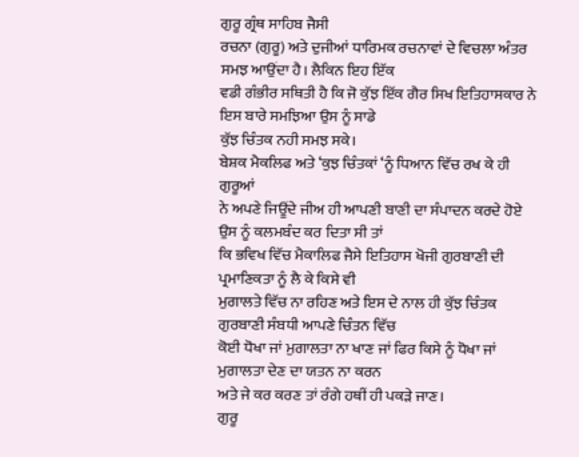ਗੁਰੂ ਗ੍ਰੰਥ ਸਾਹਿਬ ਜੈਸੀ
ਰਚਨਾ (ਗੁਰੂ) ਅਤੇ ਦੁਜੀਆਂ ਧਾਰਿਮਕ ਰਚਨਾਵਾਂ ਦੇ ਵਿਚਲਾ ਅੰਤਰ ਸਮਝ ਆਉਂਦਾ ਹੈ। ਲੈਕਿਨ ਇਹ ਇੱਕ
ਵਡੀ ਗੰਭੀਰ ਸਥਿਤੀ ਹੈ ਕਿ ਜੋ ਕੁੱਝ ਇੱਕ ਗੈਰ ਸਿਖ ਇਤਿਹਾਸਕਾਰ ਨੇ ਇਸ ਬਾਰੇ ਸਮਝਿਆ ਉਸ ਨੂੰ ਸਾਡੇ
ਕੁੱਝ ਚਿੰਤਕ ਨਹੀ ਸਮਝ ਸਕੇ।
ਬੇਸ਼ਕ ਮੈਕਲਿਫ ਅਤੇ ‘ਕੁਝ ਚਿੰਤਕਾਂ ‘ਨੂੰ ਧਿਆਨ ਵਿੱਚ ਰਖ ਕੇ ਹੀ ਗੁਰੂਆਂ
ਨੇ ਅਪਣੇ ਜਿਊਂਦੇ ਜੀਅ ਹੀ ਆਪਣੀ ਬਾਣੀ ਦਾ ਸੰਪਾਦਨ ਕਰਦੇ ਹੋਏ ਉਸ ਨੂੰ ਕਲਮਬੰਦ ਕਰ ਦਿਤਾ ਸੀ ਤਾਂ
ਕਿ ਭਵਿਖ ਵਿੱਚ ਮੈਕਾਲਿਫ ਜੈਸੇ ਇਤਿਹਾਸ ਖੋਜੀ ਗੁਰਬਾਣੀ ਦੀ ਪ੍ਰਮਾਣਿਕਤਾ ਨੂੰ ਲੈ ਕੇ ਕਿਸੇ ਵੀ
ਮੁਗਾਲਤੇ ਵਿੱਚ ਨਾ ਰਹਿਣ ਅਤੇ ਇਸ ਦੇ ਨਾਲ ਹੀ ਕੁੱਝ ਚਿੰਤਕ ਗੁਰਬਾਣੀ ਸੰਬਧੀ ਆਪਣੇ ਚਿੰਤਨ ਵਿੱਚ
ਕੋਈ ਧੋਖਾ ਜਾਂ ਮੁਗਾਲਤਾ ਨਾ ਖਾਣ ਜਾਂ ਫਿਰ ਕਿਸੇ ਨੂੰ ਧੋਖਾ ਜਾਂ ਮੁਗਾਲਤਾ ਦੇਣ ਦਾ ਯਤਨ ਨਾ ਕਰਨ
ਅਤੇ ਜੇ ਕਰ ਕਰਣ ਤਾਂ ਰੰਗੇ ਹਥੀਂ ਹੀ ਪਕੜੇ ਜਾਣ।
ਗੁਰੂ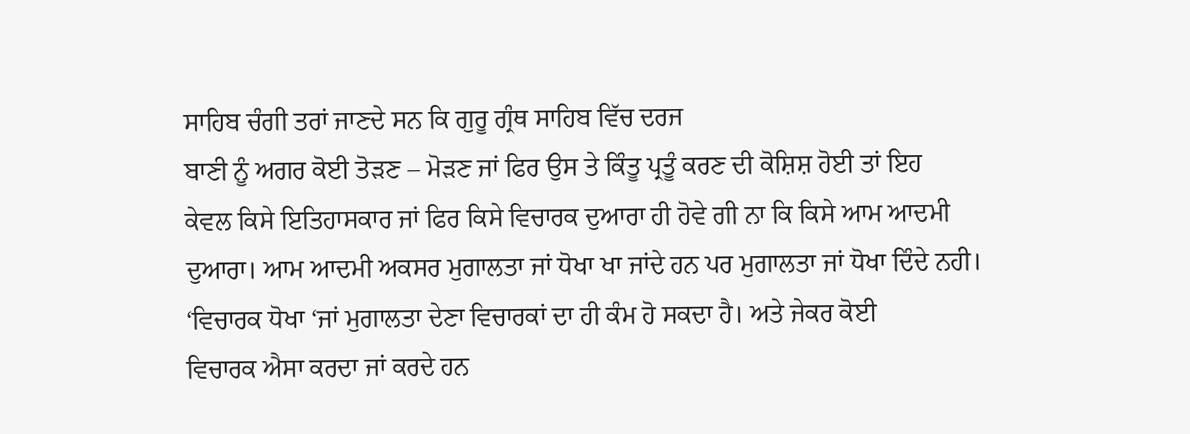ਸਾਹਿਬ ਚੰਗੀ ਤਰਾਂ ਜਾਣਦੇ ਸਨ ਕਿ ਗੁਰੂ ਗ੍ਰੰਥ ਸਾਹਿਬ ਵਿੱਚ ਦਰਜ
ਬਾਣੀ ਨੂੰ ਅਗਰ ਕੋਈ ਤੋੜਣ – ਮੋੜਣ ਜਾਂ ਫਿਰ ਉਸ ਤੇ ਕਿੰਤੂ ਪ੍ਰਤੂੰ ਕਰਣ ਦੀ ਕੋਸ਼ਿਸ਼ ਹੋਈ ਤਾਂ ਇਹ
ਕੇਵਲ ਕਿਸੇ ਇਤਿਹਾਸਕਾਰ ਜਾਂ ਫਿਰ ਕਿਸੇ ਵਿਚਾਰਕ ਦੁਆਰਾ ਹੀ ਹੋਵੇ ਗੀ ਨਾ ਕਿ ਕਿਸੇ ਆਮ ਆਦਮੀ
ਦੁਆਰਾ। ਆਮ ਆਦਮੀ ਅਕਸਰ ਮੁਗਾਲਤਾ ਜਾਂ ਧੋਖਾ ਖਾ ਜਾਂਦੇ ਹਨ ਪਰ ਮੁਗਾਲਤਾ ਜਾਂ ਧੋਖਾ ਦਿੰਦੇ ਨਹੀ।
‘ਵਿਚਾਰਕ ਧੋਖਾ ‘ਜਾਂ ਮੁਗਾਲਤਾ ਦੇਣਾ ਵਿਚਾਰਕਾਂ ਦਾ ਹੀ ਕੰਮ ਹੋ ਸਕਦਾ ਹੈ। ਅਤੇ ਜੇਕਰ ਕੋਈ
ਵਿਚਾਰਕ ਐਸਾ ਕਰਦਾ ਜਾਂ ਕਰਦੇ ਹਨ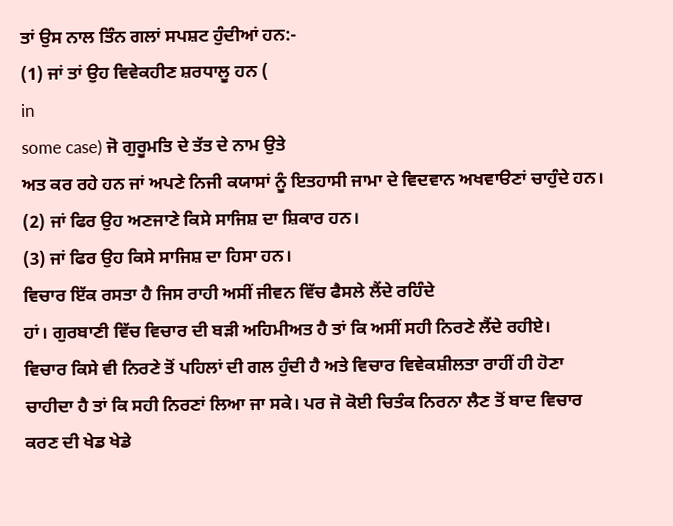ਤਾਂ ਉਸ ਨਾਲ ਤਿੰਨ ਗਲਾਂ ਸਪਸ਼ਟ ਹੁੰਦੀਆਂ ਹਨ:-
(1) ਜਾਂ ਤਾਂ ਉਹ ਵਿਵੇਕਹੀਣ ਸ਼ਰਧਾਲੂ ਹਨ (
in
some case) ਜੋ ਗੁਰੂਮਤਿ ਦੇ ਤੱਤ ਦੇ ਨਾਮ ਉਤੇ
ਅਤ ਕਰ ਰਹੇ ਹਨ ਜਾਂ ਅਪਣੇ ਨਿਜੀ ਕਯਾਸਾਂ ਨੂੰ ਇਤਹਾਸੀ ਜਾਮਾ ਦੇ ਵਿਦਵਾਨ ਅਖਵਾੳਣਾਂ ਚਾਹੁੰਦੇ ਹਨ।
(2) ਜਾਂ ਫਿਰ ਉਹ ਅਣਜਾਣੇ ਕਿਸੇ ਸਾਜਿਸ਼ ਦਾ ਸ਼ਿਕਾਰ ਹਨ।
(3) ਜਾਂ ਫਿਰ ਉਹ ਕਿਸੇ ਸਾਜਿਸ਼ ਦਾ ਹਿਸਾ ਹਨ।
ਵਿਚਾਰ ਇੱਕ ਰਸਤਾ ਹੈ ਜਿਸ ਰਾਹੀ ਅਸੀਂ ਜੀਵਨ ਵਿੱਚ ਫੈਸਲੇ ਲੈਂਦੇ ਰਹਿੰਦੇ
ਹਾਂ। ਗੁਰਬਾਣੀ ਵਿੱਚ ਵਿਚਾਰ ਦੀ ਬੜੀ ਅਹਿਮੀਅਤ ਹੈ ਤਾਂ ਕਿ ਅਸੀਂ ਸਹੀ ਨਿਰਣੇ ਲੈਂਦੇ ਰਹੀਏ।
ਵਿਚਾਰ ਕਿਸੇ ਵੀ ਨਿਰਣੇ ਤੋਂ ਪਹਿਲਾਂ ਦੀ ਗਲ ਹੁੰਦੀ ਹੈ ਅਤੇ ਵਿਚਾਰ ਵਿਵੇਕਸ਼ੀਲਤਾ ਰਾਹੀਂ ਹੀ ਹੋਣਾ
ਚਾਹੀਦਾ ਹੈ ਤਾਂ ਕਿ ਸਹੀ ਨਿਰਣਾਂ ਲਿਆ ਜਾ ਸਕੇ। ਪਰ ਜੋ ਕੋਈ ਚਿਤੰਕ ਨਿਰਨਾ ਲੈਣ ਤੋਂ ਬਾਦ ਵਿਚਾਰ
ਕਰਣ ਦੀ ਖੇਡ ਖੇਡੇ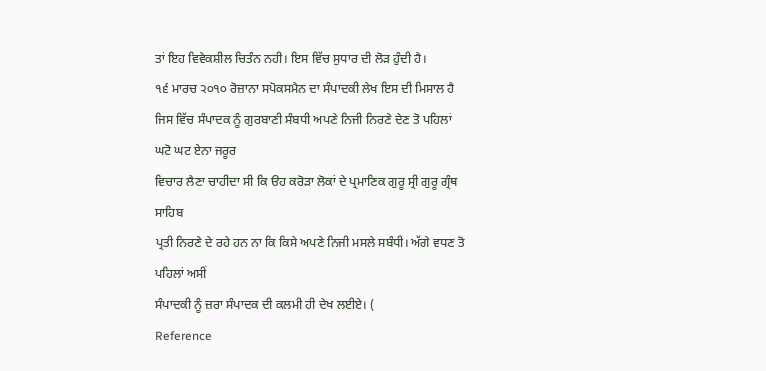ਤਾਂ ਇਹ ਵਿਵੇਕਸ਼ੀਲ ਚਿਤੰਨ ਨਹੀ। ਇਸ ਵਿੱਚ ਸੁਧਾਰ ਦੀ ਲੋੜ ਹੁੰਦੀ ਹੈ।
੧੬ ਮਾਰਚ ੨੦੧੦ ਰੋਜ਼ਾਨਾ ਸਪੋਕਸਮੈਨ ਦਾ ਸੰਪਾਦਕੀ ਲੇਖ ਇਸ ਦੀ ਮਿਸਾਲ ਹੈ
ਜਿਸ ਵਿੱਚ ਸੰਪਾਦਕ ਨੂੰ ਗੁਰਬਾਣੀ ਸੰਬਧੀ ਅਪਣੇ ਨਿਜੀ ਨਿਰਣੇ ਦੇਣ ਤੋ ਪਹਿਲਾਂ ਘਟੋ ਘਟ ਏਨਾ ਜਰੂਰ
ਵਿਚਾਰ ਲੈਣਾ ਚਾਹੀਦਾ ਸੀ ਕਿ ੳਹ ਕਰੋੜਾ ਲੋਕਾਂ ਦੇ ਪ੍ਰਮਾਣਿਕ ਗੁਰੂ ਸ੍ਰੀ ਗੁਰੂ ਗ੍ਰੰਥ ਸਾਹਿਬ
ਪ੍ਰਤੀ ਨਿਰਣੇ ਦੇ ਰਹੇ ਹਨ ਨਾ ਕਿ ਕਿਸੇ ਅਪਣੇ ਨਿਜੀ ਮਸਲੇ ਸਬੰਧੀ। ਅੱਗੇ ਵਧਣ ਤੋ ਪਹਿਲਾਂ ਅਸੀਂ
ਸੰਪਾਦਕੀ ਨੂੰ ਜ਼ਰਾ ਸੰਪਾਦਕ ਦੀ ਕਲਮੀ ਹੀ ਦੇਖ ਲਈਏ। (
Reference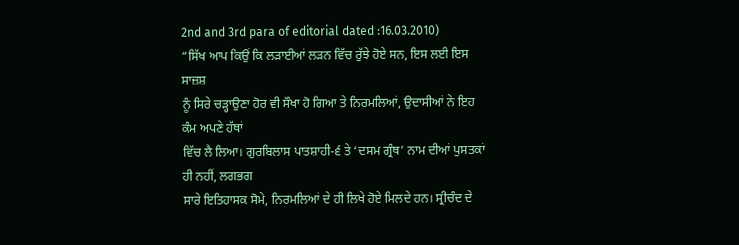2nd and 3rd para of editorial dated :16.03.2010)
“ਸਿੱਖ ਆਪ ਕਿਉਂ ਕਿ ਲੜਾਈਆਂ ਲੜਨ ਵਿੱਚ ਰੁੱਝੇ ਹੋਏ ਸਨ, ਇਸ ਲਈ ਇਸ ਸਾਜ਼ਸ਼
ਨੂੰ ਸਿਰੇ ਚੜ੍ਹਾਉਣਾ ਹੋਰ ਵੀ ਸੌਖਾ ਹੋ ਗਿਆ ਤੇ ਨਿਰਮਲਿਆਂ, ਉਦਾਸੀਆਂ ਨੇ ਇਹ ਕੰਮ ਅਪਣੇ ਹੱਥਾਂ
ਵਿੱਚ ਲੈ ਲਿਆ। ਗੁਰਬਿਲਾਸ ਪਾਤਸ਼ਾਹੀ-੬ ਤੇ ‘ਦਸਮ ਗ੍ਰੰਥ’ ਨਾਮ ਦੀਆਂ ਪੁਸਤਕਾਂ ਹੀ ਨਹੀਂ, ਲਗਭਗ
ਸਾਰੇ ਇਤਿਹਾਸਕ ਸੋਮੇ, ਨਿਰਮਲਿਆਂ ਦੇ ਹੀ ਲਿਖੇ ਹੋਏ ਮਿਲਦੇ ਹਨ। ਸ੍ਰੀਚੰਦ ਦੇ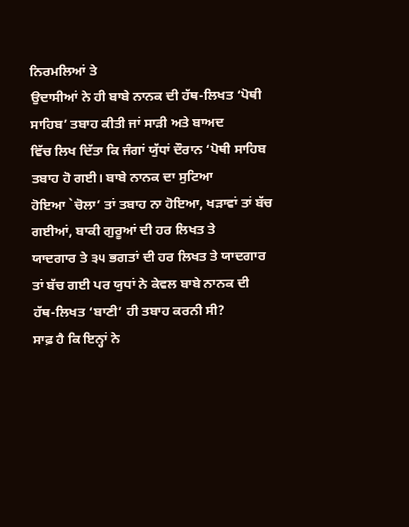ਨਿਰਮਲਿਆਂ ਤੇ
ਉਦਾਸੀਆਂ ਨੇ ਹੀ ਬਾਬੇ ਨਾਨਕ ਦੀ ਹੱਥ-ਲਿਖਤ ‘ਪੋਥੀ ਸਾਹਿਬ’ ਤਬਾਹ ਕੀਤੀ ਜਾਂ ਸਾੜੀ ਅਤੇ ਬਾਅਦ
ਵਿੱਚ ਲਿਖ ਦਿੱਤਾ ਕਿ ਜੰਗਾਂ ਯੁੱਧਾਂ ਦੌਰਾਨ ‘ਪੋਥੀ ਸਾਹਿਬ ਤਬਾਹ ਹੋ ਗਈ। ਬਾਬੇ ਨਾਨਕ ਦਾ ਸੁਟਿਆ
ਹੋਇਆ `ਚੋਲਾ’ ਤਾਂ ਤਬਾਹ ਨਾ ਹੋਇਆ, ਖੜਾਵਾਂ ਤਾਂ ਬੱਚ ਗਈਆਂ, ਬਾਕੀ ਗੁਰੂਆਂ ਦੀ ਹਰ ਲਿਖਤ ਤੇ
ਯਾਦਗਾਰ ਤੇ ੩੫ ਭਗਤਾਂ ਦੀ ਹਰ ਲਿਖਤ ਤੇ ਯਾਦਗਾਰ ਤਾਂ ਬੱਚ ਗਈ ਪਰ ਯੁਧਾਂ ਨੇ ਕੇਵਲ ਬਾਬੇ ਨਾਨਕ ਦੀ
ਹੱਥ-ਲਿਖਤ ‘ਬਾਣੀ’ ਹੀ ਤਬਾਹ ਕਰਨੀ ਸੀ?
ਸਾਫ਼ ਹੈ ਕਿ ਇਨ੍ਹਾਂ ਨੇ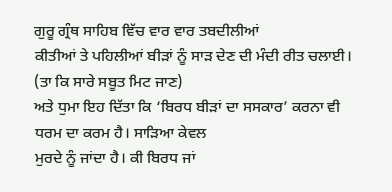ਗੁਰੂ ਗ੍ਰੰਥ ਸਾਹਿਬ ਵਿੱਚ ਵਾਰ ਵਾਰ ਤਬਦੀਲੀਆਂ
ਕੀਤੀਆਂ ਤੇ ਪਹਿਲੀਆਂ ਬੀੜਾਂ ਨੂੰ ਸਾੜ ਦੇਣ ਦੀ ਮੰਦੀ ਰੀਤ ਚਲਾਈ। (ਤਾ ਕਿ ਸਾਰੇ ਸਬੂਤ ਮਿਟ ਜਾਣ)
ਅਤੇ ਧੁਮਾ ਇਹ ਦਿੱਤਾ ਕਿ ‘ਬਿਰਧ ਬੀੜਾਂ ਦਾ ਸਸਕਾਰ’ ਕਰਨਾ ਵੀ ਧਰਮ ਦਾ ਕਰਮ ਹੈ। ਸਾੜਿਆ ਕੇਵਲ
ਮੁਰਦੇ ਨੂੰ ਜਾਂਦਾ ਹੈ। ਕੀ ਬਿਰਧ ਜਾਂ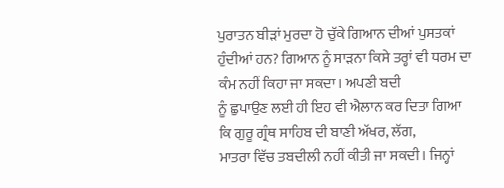ਪੁਰਾਤਨ ਬੀੜਾਂ ਮੁਰਦਾ ਹੋ ਚੁੱਕੇ ਗਿਆਨ ਦੀਆਂ ਪੁਸਤਕਾਂ
ਹੁੰਦੀਆਂ ਹਨ? ਗਿਆਨ ਨੂੰ ਸਾੜਨਾ ਕਿਸੇ ਤਰ੍ਹਾਂ ਵੀ ਧਰਮ ਦਾ ਕੰਮ ਨਹੀਂ ਕਿਹਾ ਜਾ ਸਕਦਾ। ਅਪਣੀ ਬਦੀ
ਨੂੰ ਛੁਪਾਉਣ ਲਈ ਹੀ ਇਹ ਵੀ ਐਲਾਨ ਕਰ ਦਿਤਾ ਗਿਆ ਕਿ ਗੁਰੂ ਗ੍ਰੰਥ ਸਾਹਿਬ ਦੀ ਬਾਣੀ ਅੱਖਰ, ਲੱਗ,
ਮਾਤਰਾ ਵਿੱਚ ਤਬਦੀਲੀ ਨਹੀਂ ਕੀਤੀ ਜਾ ਸਕਦੀ। ਜਿਨ੍ਹਾਂ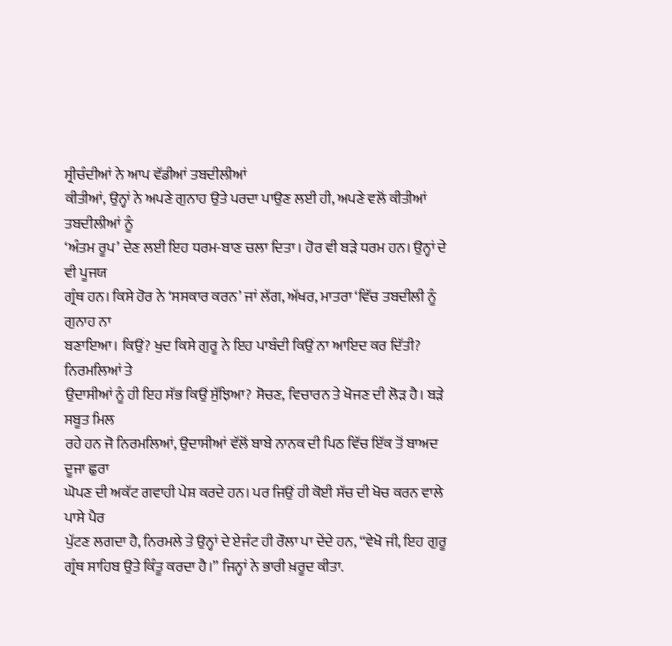ਸ੍ਰੀਚੰਦੀਆਂ ਨੇ ਆਪ ਵੱਡੀਆਂ ਤਬਦੀਲੀਆਂ
ਕੀਤੀਆਂ, ਉਨ੍ਹਾਂ ਨੇ ਅਪਣੇ ਗੁਨਾਹ ਉਤੇ ਪਰਦਾ ਪਾਉਣ ਲਈ ਹੀ, ਅਪਣੇ ਵਲੋਂ ਕੀਤੀਆਂ ਤਬਦੀਲੀਆਂ ਨੂੰ
‘ਅੰਤਮ ਰੂਪ’ ਦੇਣ ਲਈ ਇਹ ਧਰਮ-ਬਾਣ ਚਲਾ ਦਿਤਾ। ਹੋਰ ਵੀ ਬੜੇ ਧਰਮ ਹਨ। ਉਨ੍ਹਾਂ ਦੇ ਵੀ ਪੂਜਯ
ਗ੍ਰੰਥ ਹਨ। ਕਿਸੇ ਹੋਰ ਨੇ ‘ਸਸਕਾਰ ਕਰਨ’ ਜਾਂ ਲੱਗ, ਅੱਖਰ, ਮਾਤਰਾ ‘ਵਿੱਚ ਤਬਦੀਲੀ ਨੂੰ ਗੁਨਾਹ ਨਾ
ਬਣਾਇਆ। ਕਿਉਂ? ਖੁਦ ਕਿਸੇ ਗੁਰੂ ਨੇ ਇਹ ਪਾਬੰਦੀ ਕਿਉਂ ਨਾ ਆਇਦ ਕਰ ਦਿੱਤੀ? ਨਿਰਮਲਿਆਂ ਤੇ
ਉਦਾਸੀਆਂ ਨੂੰ ਹੀ ਇਹ ਸੱਭ ਕਿਉਂ ਸੁੱਝਿਆ? ਸੋਚਣ, ਵਿਚਾਰਨ ਤੇ ਖੋਜਣ ਦੀ ਲੋੜ ਹੈ। ਬੜੇ ਸਬੂਤ ਮਿਲ
ਰਹੇ ਹਨ ਜੋ ਨਿਰਮਲਿਆਂ, ਉਦਾਸੀਆਂ ਵੱਲੋਂ ਬਾਬੇ ਨਾਨਕ ਦੀ ਪਿਠ ਵਿੱਚ ਇੱਕ ਤੋਂ ਬਾਅਦ ਦੂਜਾ ਛੁਰਾ
ਘੋਪਣ ਦੀ ਅਕੱਟ ਗਵਾਹੀ ਪੇਸ਼ ਕਰਦੇ ਹਨ। ਪਰ ਜਿਉਂ ਹੀ ਕੋਈ ਸੱਚ ਦੀ ਖੋਚ ਕਰਨ ਵਾਲੇ ਪਾਸੇ ਪੈਰ
ਪੁੱਟਣ ਲਗਦਾ ਹੈ, ਨਿਰਮਲੇ ਤੇ ਉਨ੍ਹਾਂ ਦੇ ਏਜੰਟ ਹੀ ਰੌਲਾ ਪਾ ਦੇਂਦੇ ਹਨ, “ਵੇਖੋ ਜੀ, ਇਹ ਗੁਰੂ
ਗ੍ਰੰਥ ਸਾਹਿਬ ਉਤੇ ਕਿੰਤੂ ਕਰਦਾ ਹੈ।” ਜਿਨ੍ਹਾਂ ਨੇ ਭਾਰੀ ਖ਼ਰੂਦ ਕੀਤਾ.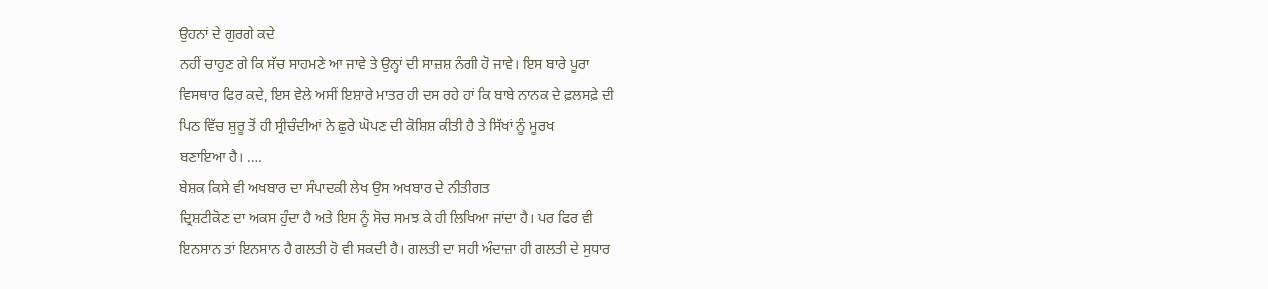ਉਹਨਾਂ ਦੇ ਗੁਰਗੇ ਕਦੇ
ਨਹੀਂ ਚਾਹੁਣ ਗੇ ਕਿ ਸੱਚ ਸਾਹਮਣੇ ਆ ਜਾਵੇ ਤੇ ਉਨ੍ਹਾਂ ਦੀ ਸਾਜ਼ਸ਼ ਨੰਗੀ ਹੋ ਜਾਵੇ। ਇਸ ਬਾਰੇ ਪੂਰਾ
ਵਿਸਥਾਰ ਫਿਰ ਕਦੇ, ਇਸ ਵੇਲੇ ਅਸੀਂ ਇਸ਼ਾਰੇ ਮਾਤਰ ਹੀ ਦਸ ਰਹੇ ਹਾਂ ਕਿ ਬਾਬੇ ਨਾਨਕ ਦੇ ਫ਼ਲਸਫ਼ੇ ਦੀ
ਪਿਠ ਵਿੱਚ ਸ਼ੁਰੂ ਤੋਂ ਹੀ ਸ੍ਰੀਚੰਦੀਆਂ ਨੇ ਛੁਰੇ ਘੋਪਣ ਦੀ ਕੋਸ਼ਿਸ਼ ਕੀਤੀ ਹੈ ਤੇ ਸਿੱਖਾਂ ਨੂੰ ਮੂਰਖ
ਬਣਾਇਆ ਹੈ। ….
ਬੇਸ਼ਕ ਕਿਸੇ ਵੀ ਅਖਬਾਰ ਦਾ ਸੰਪਾਦਕੀ ਲੇਖ ਉਸ ਅਖਬਾਰ ਦੇ ਨੀਤੀਗਤ
ਦ੍ਰਿਸ਼ਟੀਕੋਣ ਦਾ ਅਕਸ ਹੁੰਦਾ ਹੈ ਅਤੇ ਇਸ ਨੂੰ ਸੋਚ ਸਮਝ ਕੇ ਹੀ ਲਿਖਿਆ ਜਾਂਦਾ ਹੈ। ਪਰ ਫਿਰ ਵੀ
ਇਨਸਾਨ ਤਾਂ ਇਨਸਾਨ ਹੈ ਗਲਤੀ ਹੋ ਵੀ ਸਕਦੀ ਹੈ। ਗਲਤੀ ਦਾ ਸਹੀ ਅੰਦਾਜ਼ਾ ਹੀ ਗਲਤੀ ਦੇ ਸੁਧਾਰ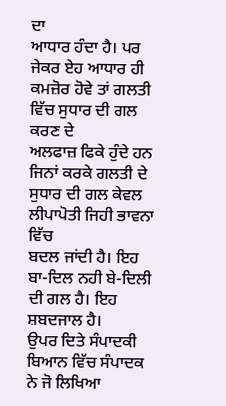ਦਾ
ਆਧਾਰ ਹੰਦਾ ਹੈ। ਪਰ ਜੇਕਰ ਏਹ ਆਧਾਰ ਹੀ ਕਮਜ਼ੋਰ ਹੋਵੇ ਤਾਂ ਗਲਤੀ ਵਿੱਚ ਸੁਧਾਰ ਦੀ ਗਲ ਕਰਣ ਦੇ
ਅਲਫਾਜ਼ ਫਿਕੇ ਹੁੰਦੇ ਹਨ ਜਿਨਾਂ ਕਰਕੇ ਗਲਤੀ ਦੇ ਸੁਧਾਰ ਦੀ ਗਲ ਕੇਵਲ ਲੀਪਾਪੋਤੀ ਜਿਹੀ ਭਾਵਨਾ ਵਿੱਚ
ਬਦਲ ਜਾਂਦੀ ਹੈ। ਇਹ ਬਾ-ਦਿਲ ਨਹੀ ਬੇ-ਦਿਲੀ ਦੀ ਗਲ ਹੈ। ਇਹ ਸ਼ਬਦਜਾਲ ਹੈ।
ਉਪਰ ਦਿਤੇ ਸੰਪਾਦਕੀ ਬਿਆਨ ਵਿੱਚ ਸੰਪਾਦਕ ਨੇ ਜੋ ਲਿਖਿਆ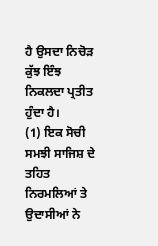ਹੈ ਉਸਦਾ ਨਿਚੋੜ
ਕੁੱਝ ਇੰਝ ਨਿਕਲਦਾ ਪ੍ਰਤੀਤ ਹੁੰਦਾ ਹੈ।
(1) ਇਕ ਸੋਚੀ ਸਮਝੀ ਸਾਜਿਸ਼ ਦੇ ਤਹਿਤ ਨਿਰਮਲਿਆਂ ਤੇ ਉਦਾਸੀਆਂ ਨੇ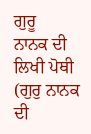ਗੁਰੂ
ਨਾਨਕ ਦੀ ਲਿਖੀ ਪੋਥੀ (ਗੁਰੁ ਨਾਨਕ ਦੀ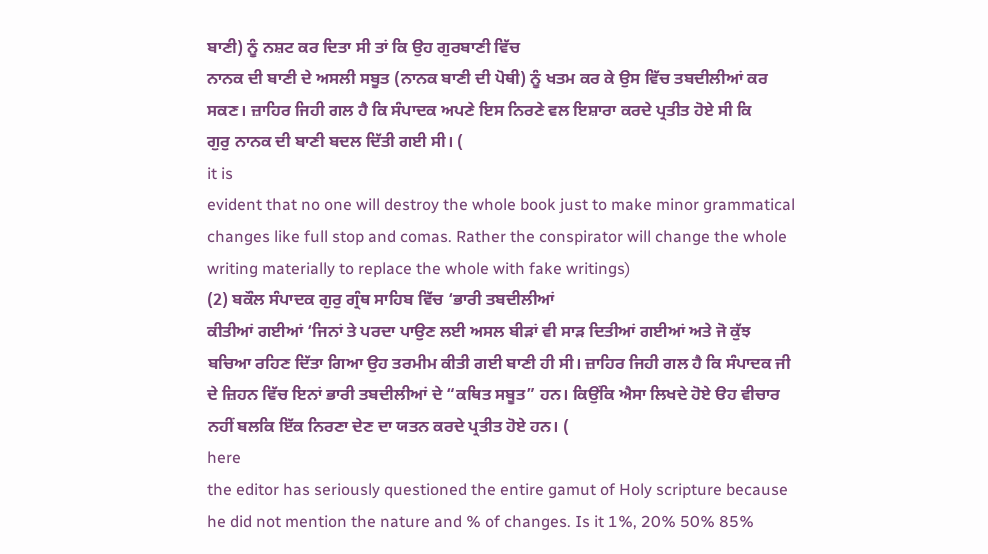ਬਾਣੀ) ਨੂੰ ਨਸ਼ਟ ਕਰ ਦਿਤਾ ਸੀ ਤਾਂ ਕਿ ਉਹ ਗੁਰਬਾਣੀ ਵਿੱਚ
ਨਾਨਕ ਦੀ ਬਾਣੀ ਦੇ ਅਸਲੀ ਸਬੂਤ (ਨਾਨਕ ਬਾਣੀ ਦੀ ਪੋਥੀ) ਨੂੰ ਖਤਮ ਕਰ ਕੇ ਉਸ ਵਿੱਚ ਤਬਦੀਲੀਆਂ ਕਰ
ਸਕਣ। ਜ਼ਾਹਿਰ ਜਿਹੀ ਗਲ ਹੈ ਕਿ ਸੰਪਾਦਕ ਅਪਣੇ ਇਸ ਨਿਰਣੇ ਵਲ ਇਸ਼ਾਰਾ ਕਰਦੇ ਪ੍ਰਤੀਤ ਹੋਏ ਸੀ ਕਿ
ਗੁਰੁ ਨਾਨਕ ਦੀ ਬਾਣੀ ਬਦਲ ਦਿੱਤੀ ਗਈ ਸੀ। (
it is
evident that no one will destroy the whole book just to make minor grammatical
changes like full stop and comas. Rather the conspirator will change the whole
writing materially to replace the whole with fake writings)
(2) ਬਕੌਲ ਸੰਪਾਦਕ ਗੁਰੁ ਗ੍ਰੰਥ ਸਾਹਿਬ ਵਿੱਚ ‘ਭਾਰੀ ਤਬਦੀਲੀਆਂ
ਕੀਤੀਆਂ ਗਈਆਂ ‘ਜਿਨਾਂ ਤੇ ਪਰਦਾ ਪਾਉਣ ਲਈ ਅਸਲ ਬੀੜਾਂ ਵੀ ਸਾੜ ਦਿਤੀਆਂ ਗਈਆਂ ਅਤੇ ਜੋ ਕੁੱਝ
ਬਚਿਆ ਰਹਿਣ ਦਿੱਤਾ ਗਿਆ ਉਹ ਤਰਮੀਮ ਕੀਤੀ ਗਈ ਬਾਣੀ ਹੀ ਸੀ। ਜ਼ਾਹਿਰ ਜਿਹੀ ਗਲ ਹੈ ਕਿ ਸੰਪਾਦਕ ਜੀ
ਦੇ ਜ਼ਿਹਨ ਵਿੱਚ ਇਨਾਂ ਭਾਰੀ ਤਬਦੀਲੀਆਂ ਦੇ “ਕਥਿਤ ਸਬੂਤ” ਹਨ। ਕਿਉਂਕਿ ਐਸਾ ਲਿਖਦੇ ਹੋਏ ੳਹ ਵੀਚਾਰ
ਨਹੀਂ ਬਲਕਿ ਇੱਕ ਨਿਰਣਾ ਦੇਣ ਦਾ ਯਤਨ ਕਰਦੇ ਪ੍ਰਤੀਤ ਹੋਏ ਹਨ। (
here
the editor has seriously questioned the entire gamut of Holy scripture because
he did not mention the nature and % of changes. Is it 1%, 20% 50% 85%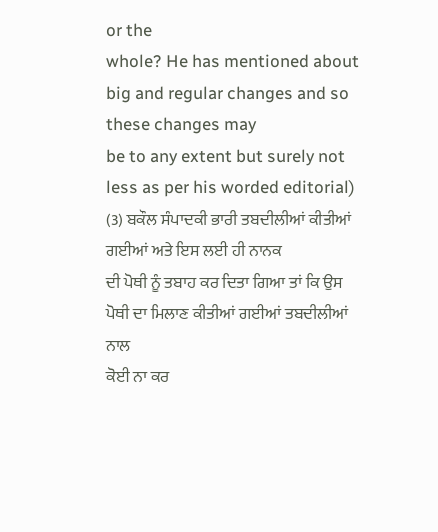or the
whole? He has mentioned about big and regular changes and so these changes may
be to any extent but surely not less as per his worded editorial)
(3) ਬਕੌਲ ਸੰਪਾਦਕੀ ਭਾਰੀ ਤਬਦੀਲੀਆਂ ਕੀਤੀਆਂ ਗਈਆਂ ਅਤੇ ਇਸ ਲਈ ਹੀ ਨਾਨਕ
ਦੀ ਪੋਥੀ ਨੂੰ ਤਬਾਹ ਕਰ ਦਿਤਾ ਗਿਆ ਤਾਂ ਕਿ ਉਸ ਪੋਥੀ ਦਾ ਮਿਲਾਣ ਕੀਤੀਆਂ ਗਈਆਂ ਤਬਦੀਲੀਆਂ ਨਾਲ
ਕੋਈ ਨਾ ਕਰ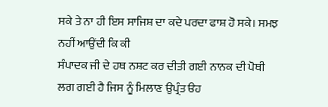ਸਕੇ ਤੇ ਨਾ ਹੀ ਇਸ ਸਾਜਿਸ਼ ਦਾ ਕਦੇ ਪਰਦਾ ਫਾਸ਼ ਹੋ ਸਕੇ। ਸਮਝ ਨਹੀਂ ਆਉਂਦੀ ਕਿ ਕੀ
ਸੰਪਾਦਕ ਜੀ ਦੇ ਹਥ ਨਸ਼ਟ ਕਰ ਦੀਤੀ ਗਈ ਨਾਨਕ ਦੀ ਪੋਥੀ ਲਗ ਗਈ ਹੈ ਜਿਸ ਨੂੰ ਮਿਲਾਣ ਉਪ੍ਰੰਤ ੳਹ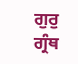ਗੁਰੁ ਗ੍ਰੰਥ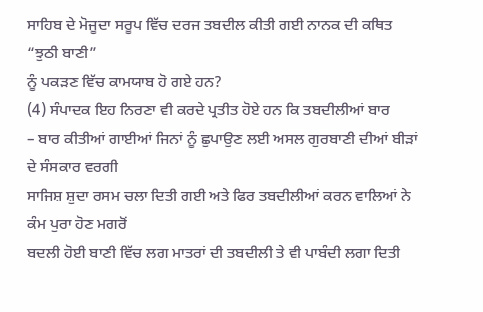ਸਾਹਿਬ ਦੇ ਮੋਜੂਦਾ ਸਰੂਪ ਵਿੱਚ ਦਰਜ ਤਬਦੀਲ ਕੀਤੀ ਗਈ ਨਾਨਕ ਦੀ ਕਥਿਤ “ਝੁਠੀ ਬਾਣੀ”
ਨੂੰ ਪਕੜਣ ਵਿੱਚ ਕਾਮਯਾਬ ਹੋ ਗਏ ਹਨ?
(4) ਸੰਪਾਦਕ ਇਹ ਨਿਰਣਾ ਵੀ ਕਰਦੇ ਪ੍ਰਤੀਤ ਹੋਏ ਹਨ ਕਿ ਤਬਦੀਲੀਆਂ ਬਾਰ
– ਬਾਰ ਕੀਤੀਆਂ ਗਾਈਆਂ ਜਿਨਾਂ ਨੂੰ ਛੁਪਾਉਣ ਲਈ ਅਸਲ ਗੁਰਬਾਣੀ ਦੀਆਂ ਬੀੜਾਂ ਦੇ ਸੰਸਕਾਰ ਵਰਗੀ
ਸਾਜਿਸ਼ ਸ਼ੁਦਾ ਰਸਮ ਚਲਾ ਦਿਤੀ ਗਈ ਅਤੇ ਫਿਰ ਤਬਦੀਲੀਆਂ ਕਰਨ ਵਾਲਿਆਂ ਨੇ ਕੰਮ ਪੁਰਾ ਹੋਣ ਮਗਰੋਂ
ਬਦਲੀ ਹੋਈ ਬਾਣੀ ਵਿੱਚ ਲਗ ਮਾਤਰਾਂ ਦੀ ਤਬਦੀਲੀ ਤੇ ਵੀ ਪਾਬੰਦੀ ਲਗਾ ਦਿਤੀ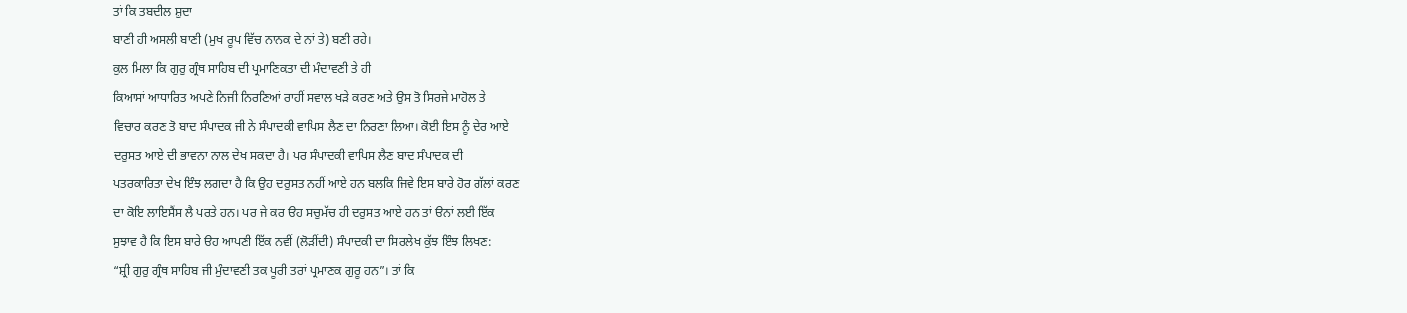ਤਾਂ ਕਿ ਤਬਦੀਲ ਸ਼ੁਦਾ
ਬਾਣੀ ਹੀ ਅਸਲੀ ਬਾਣੀ (ਮੁਖ ਰੂਪ ਵਿੱਚ ਨਾਨਕ ਦੇ ਨਾਂ ਤੇ) ਬਣੀ ਰਹੇ।
ਕੁਲ ਮਿਲਾ ਕਿ ਗੁਰੁ ਗ੍ਰੰਥ ਸਾਹਿਬ ਦੀ ਪ੍ਰਮਾਣਿਕਤਾ ਦੀ ਮੰਦਾਵਣੀ ਤੇ ਹੀ
ਕਿਆਸਾਂ ਆਧਾਰਿਤ ਅਪਣੇ ਨਿਜੀ ਨਿਰਣਿਆਂ ਰਾਹੀਂ ਸਵਾਲ ਖੜੇ ਕਰਣ ਅਤੇ ਉਸ ਤੋ ਸਿਰਜੇ ਮਾਹੋਲ ਤੇ
ਵਿਚਾਰ ਕਰਣ ਤੋ ਬਾਦ ਸੰਪਾਦਕ ਜੀ ਨੇ ਸੰਪਾਦਕੀ ਵਾਪਿਸ ਲੈਣ ਦਾ ਨਿਰਣਾ ਲਿਆ। ਕੋਈ ਇਸ ਨੂੰ ਦੇਰ ਆਏ
ਦਰੁਸਤ ਆਏ ਦੀ ਭਾਵਨਾ ਨਾਲ ਦੇਖ ਸਕਦਾ ਹੈ। ਪਰ ਸੰਪਾਦਕੀ ਵਾਪਿਸ ਲੈਣ ਬਾਦ ਸੰਪਾਦਕ ਦੀ
ਪਤਰਕਾਰਿਤਾ ਦੇਖ ਇੰਝ ਲਗਦਾ ਹੈ ਕਿ ਉਹ ਦਰੁਸਤ ਨਹੀਂ ਆਏ ਹਨ ਬਲਕਿ ਜਿਵੇ ਇਸ ਬਾਰੇ ਹੋਰ ਗੱਲਾਂ ਕਰਣ
ਦਾ ਕੋਇ ਲਾਇਸੈਂਸ ਲੈ ਪਰਤੇ ਹਨ। ਪਰ ਜੇ ਕਰ ੳਹ ਸਚੁਮੱਚ ਹੀ ਦਰੁਸਤ ਆਏ ਹਨ ਤਾਂ ੳਨਾਂ ਲਈ ਇੱਕ
ਸੁਝਾਵ ਹੈ ਕਿ ਇਸ ਬਾਰੇ ੳਹ ਆਪਣੀ ਇੱਕ ਨਵੀਂ (ਲੋੜੀਂਦੀ) ਸੰਪਾਦਕੀ ਦਾ ਸਿਰਲੇਖ ਕੁੱਝ ਇੰਝ ਲਿਖਣ:
“ਸ਼੍ਰੀ ਗੁਰੁ ਗ੍ਰੰਥ ਸਾਹਿਬ ਜੀ ਮੁੰਦਾਵਣੀ ਤਕ ਪੂਰੀ ਤਰਾਂ ਪ੍ਰਮਾਣਕ ਗੁਰੂ ਹਨ”। ਤਾਂ ਕਿ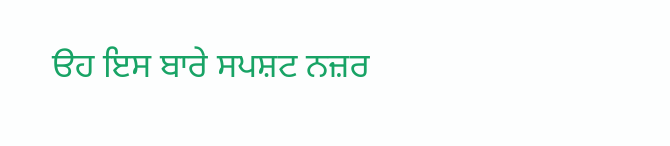ੳਹ ਇਸ ਬਾਰੇ ਸਪਸ਼ਟ ਨਜ਼ਰ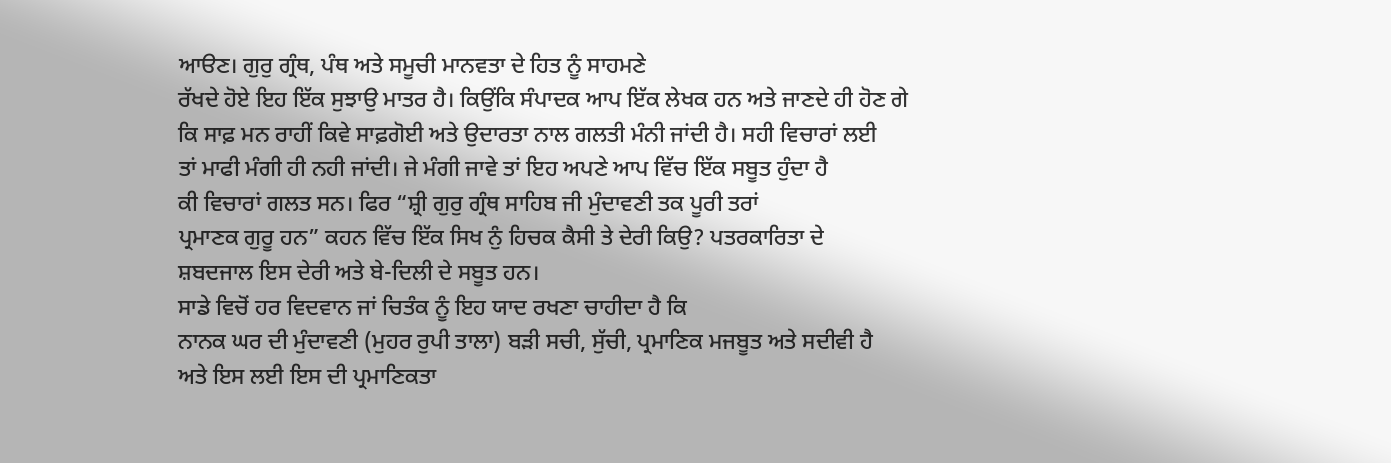ਆੳਣ। ਗੁਰੁ ਗ੍ਰੰਥ, ਪੰਥ ਅਤੇ ਸਮੂਚੀ ਮਾਨਵਤਾ ਦੇ ਹਿਤ ਨੂੰ ਸਾਹਮਣੇ
ਰੱਖਦੇ ਹੋਏ ਇਹ ਇੱਕ ਸੁਝਾਉ ਮਾਤਰ ਹੈ। ਕਿਉਂਕਿ ਸੰਪਾਦਕ ਆਪ ਇੱਕ ਲੇਖਕ ਹਨ ਅਤੇ ਜਾਣਦੇ ਹੀ ਹੋਣ ਗੇ
ਕਿ ਸਾਫ਼ ਮਨ ਰਾਹੀਂ ਕਿਵੇ ਸਾਫ਼ਗੋਈ ਅਤੇ ਉਦਾਰਤਾ ਨਾਲ ਗਲਤੀ ਮੰਨੀ ਜਾਂਦੀ ਹੈ। ਸਹੀ ਵਿਚਾਰਾਂ ਲਈ
ਤਾਂ ਮਾਫੀ ਮੰਗੀ ਹੀ ਨਹੀ ਜਾਂਦੀ। ਜੇ ਮੰਗੀ ਜਾਵੇ ਤਾਂ ਇਹ ਅਪਣੇ ਆਪ ਵਿੱਚ ਇੱਕ ਸਬੂਤ ਹੁੰਦਾ ਹੈ
ਕੀ ਵਿਚਾਰਾਂ ਗਲਤ ਸਨ। ਫਿਰ “ਸ਼੍ਰੀ ਗੁਰੁ ਗ੍ਰੰਥ ਸਾਹਿਬ ਜੀ ਮੁੰਦਾਵਣੀ ਤਕ ਪੂਰੀ ਤਰਾਂ
ਪ੍ਰਮਾਣਕ ਗੁਰੂ ਹਨ” ਕਹਨ ਵਿੱਚ ਇੱਕ ਸਿਖ ਨੁੰ ਹਿਚਕ ਕੈਸੀ ਤੇ ਦੇਰੀ ਕਿਉ? ਪਤਰਕਾਰਿਤਾ ਦੇ
ਸ਼ਬਦਜਾਲ ਇਸ ਦੇਰੀ ਅਤੇ ਬੇ-ਦਿਲੀ ਦੇ ਸਬੂਤ ਹਨ।
ਸਾਡੇ ਵਿਚੋਂ ਹਰ ਵਿਦਵਾਨ ਜਾਂ ਚਿਤੰਕ ਨੂੰ ਇਹ ਯਾਦ ਰਖਣਾ ਚਾਹੀਦਾ ਹੈ ਕਿ
ਨਾਨਕ ਘਰ ਦੀ ਮੁੰਦਾਵਣੀ (ਮੁਹਰ ਰੁਪੀ ਤਾਲਾ) ਬੜੀ ਸਚੀ, ਸੁੱਚੀ, ਪ੍ਰਮਾਣਿਕ ਮਜਬੂਤ ਅਤੇ ਸਦੀਵੀ ਹੈ
ਅਤੇ ਇਸ ਲਈ ਇਸ ਦੀ ਪ੍ਰਮਾਣਿਕਤਾ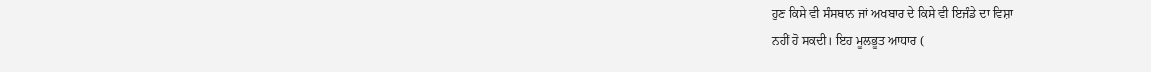ਹੁਣ ਕਿਸੇ ਵੀ ਸੰਸਥਾਨ ਜਾਂ ਅਖਬਾਰ ਦੇ ਕਿਸੇ ਵੀ ਇਜੰਡੇ ਦਾ ਵਿਸ਼ਾ
ਨਹੀਂ ਹੋ ਸਕਦੀ। ਇਹ ਮੂਲਭੂਤ ਆਧਾਰ (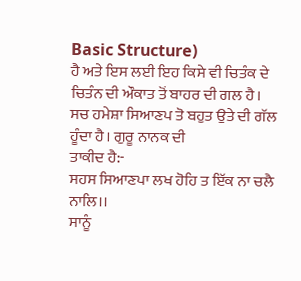Basic Structure)
ਹੈ ਅਤੇ ਇਸ ਲਈ ਇਹ ਕਿਸੇ ਵੀ ਚਿਤੰਕ ਦੇ ਚਿਤੰਨ ਦੀ ਔਕਾਤ ਤੋਂ ਬਾਹਰ ਦੀ ਗਲ ਹੈ।
ਸਚ ਹਮੇਸ਼ਾ ਸਿਆਣਪ ਤੋ ਬਹੁਤ ਉਤੇ ਦੀ ਗੱਲ ਹੂੰਦਾ ਹੈ। ਗੁਰੂ ਨਾਨਕ ਦੀ
ਤਾਕੀਦ ਹੈ:-
ਸਹਸ ਸਿਆਣਪਾ ਲਖ ਹੋਹਿ ਤ ਇੱਕ ਨਾ ਚਲੈ ਨਾਲਿ।।
ਸਾਨੂੰ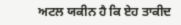ਅਟਲ ਯਕੀਨ ਹੈ ਕਿ ਏਹ ਤਾਕੀਦ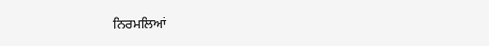ਨਿਰਮਲਿਆਂ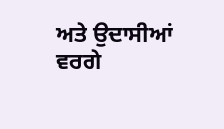ਅਤੇ ਉਦਾਸੀਆਂ ਵਰਗੇ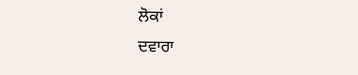ਲੋਕਾਂ
ਦਵਾਰਾ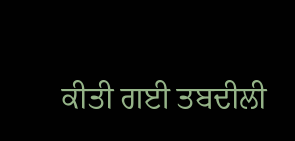ਕੀਤੀ ਗਈ ਤਬਦੀਲੀ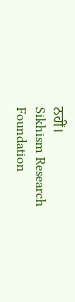ਨਹੀਂ।
Sikhism Research Foundation